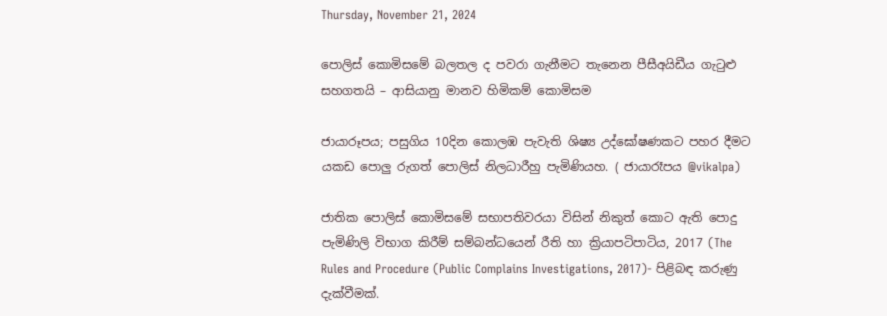Thursday, November 21, 2024

පොලිස් කොමිසමේ බලතල ද පවරා ගැනීමට තැනෙන පීසීඅයිඩීය ගැටුළු සහගතයි – ආසියානු මානව හිමිකම් කොමිසම

ජායාරූපය; පසුගිය 10දින කොලඹ පැවැති ශිෂ්‍ය උද්ඝෝෂණකට පහර දීමට යකඩ පොලු රුගත් පොලිස් නිලධාරීහු පැමිණියහ. ( ජායාරෑපය @vikalpa)

ජාතික පොලිස් කොමිසමේ සභාපතිවරයා විසින් නිකුත් කොට ඇති පොදු පැමිණිලි විභාග කිරීම් සම්බන්ධයෙන් රීති හා ක්‍රියාපටිපාටිය, 2017 (The Rules and Procedure (Public Complains Investigations, 2017)- පිළිබඳ කරුණු දැක්වීමක්.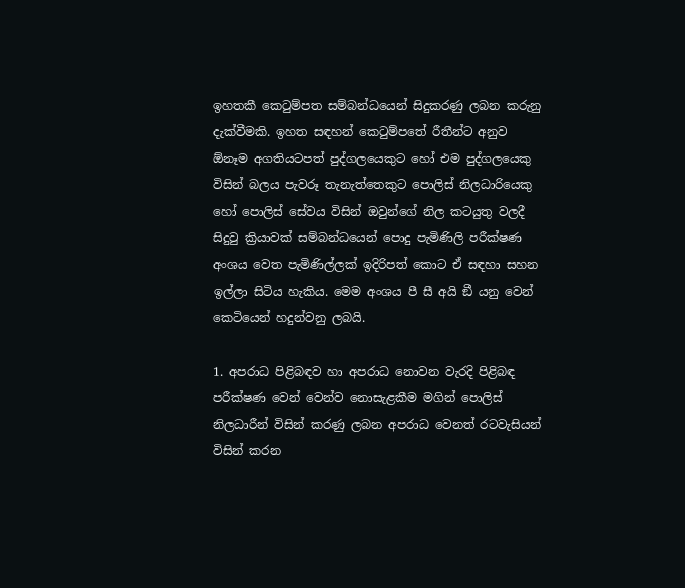ඉහතකී කෙටුම්පත සම්බන්ධයෙන් සිදුකරණු ලබන කරුනු දැක්වීමකි. ඉහත සඳහන් කෙටුම්පතේ රීතීන්ට අනුව ඕනෑම අගතියටපත් පුද්ගලයෙකුට හෝ එම පුද්ගලයෙකු විසින් බලය පැවරූ තැනැත්තෙකුට පොලිස් නිලධාරියෙකු හෝ පොලිස් සේවය විසින් ඔවුන්ගේ නිල කටයුතු වලදී සිදුවු ක්‍රියාවක් සම්බන්ධයෙන් පොදු පැමිණිලි පරීක්ෂණ අංශය වෙත පැමිණිල්ලක් ඉදිරිපත් කොට ඒ සඳහා සහන ඉල්ලා සිටිය හැකිය. මෙම අංශය පී සී අයි ඞී යනු වෙන් කෙටියෙන් හදුන්වනු ලබයි.

1. අපරාධ පිළිබඳව හා අපරාධ නොවන වැරදි පිළිබඳ පරීක්ෂණ වෙන් වෙන්ව නොසැළකීම මගින් පොලිස් නිලධාරීන් විසින් කරණු ලබන අපරාධ වෙනත් රටවැසියන් විසින් කරන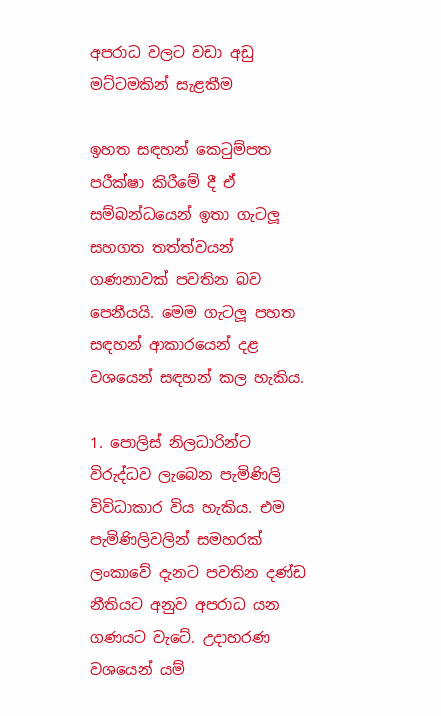අපරාධ වලට වඩා අඩු මට්ටමකින් සැළකීම

ඉහත සඳහන් කෙටුම්පත පරීක්ෂා කිරීමේ දී ඒ සම්බන්ධයෙන් ඉතා ගැටලූ සහගත තත්ත්වයන් ගණනාවක් පවතින බව පෙනීයයි. මෙම ගැටලූ පහත සඳහන් ආකාරයෙන් දළ වශයෙන් සඳහන් කල හැකිය.

1. පොලිස් නිලධාරින්ට විරුද්ධව ලැබෙන පැමිණිලි විවිධාකාර විය හැකිය. එම පැමිණිලිවලින් සමහරක් ලංකාවේ දැනට පවතින දණ්ඩ නීතියට අනුව අපරාධ යන ගණයට වැටේ. උදාහරණ වශයෙන් යම්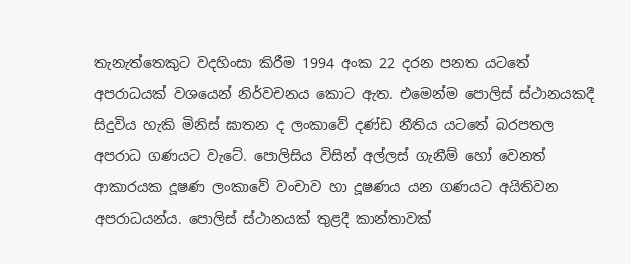තැනැත්තෙකුට වදහිංසා කිරීම 1994 අංක 22 දරන පනත යටතේ අපරාධයක් වශයෙන් නිර්වචනය කොට ඇත. එමෙන්ම පොලිස් ස්ථානයකදී සිදුවිය හැකි මිනිස් ඝාතන ද ලංකාවේ දණ්ඩ නීතිය යටතේ බරපතල අපරාධ ගණයට වැටේ. පොලිසිය විසින් අල්ලස් ගැනීම් හෝ වෙනත් ආකාරයක දූෂණ ලංකාවේ වංචාව හා දූෂණය යන ගණයට අයිතිවන අපරාධයන්ය. පොලිස් ස්ථානයක් තුළදී කාන්තාවක්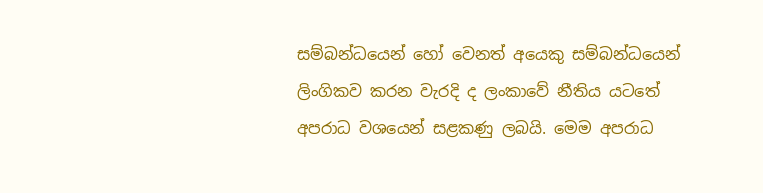සම්බන්ධයෙන් හෝ වෙනත් අයෙකු සම්බන්ධයෙන් ලිංගිකව කරන වැරදි ද ලංකාවේ නීතිය යටතේ අපරාධ වශයෙන් සළකණු ලබයි. මෙම අපරාධ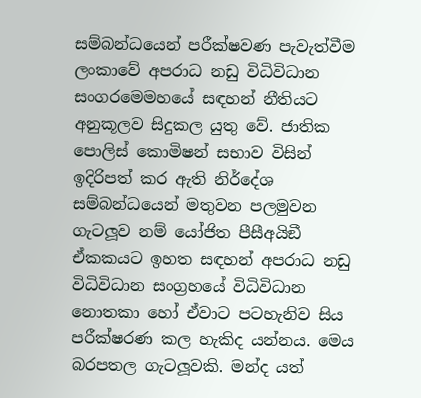සම්බන්ධයෙන් පරීක්ෂවණ පැවැත්වීම ලංකාවේ අපරාධ නඩු විධිවිධාන සංගරමෙමහයේ සඳහන් නීතියට අනුකූලව සිදුකල යුතු වේ. ජාතික පොලිස් කොමිෂන් සභාව විසින් ඉදිරිපත් කර ඇති නිර්දේශ සම්බන්ධයෙන් මතුවන පලමුවන ගැටලූව නම් යෝජිත පීසීඅයිඞී ඒකකයට ඉහත සඳහන් අපරාධ නඩු විධිවිධාන සංග්‍රහයේ විධිවිධාන නොතකා හෝ ඒවාට පටහැනිව සිය පරීක්ෂරණ කල හැකිද යන්නය. මෙය බරපතල ගැටලූවකි. මන්ද යත්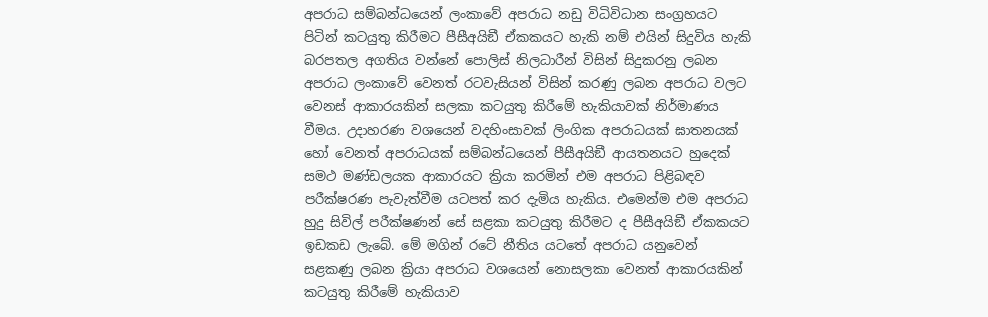අපරාධ සම්බන්ධයෙන් ලංකාවේ අපරාධ නඩු විධිවිධාන සංග්‍රහයට පිටින් කටයුතු කිරීමට පීසීඅයිඞී ඒකකයට හැකි නම් එයින් සිදුවිය හැකි බරපතල අගතිය වන්නේ පොලිස් නිලධාරීන් විසින් සිදුකරනු ලබන අපරාධ ලංකාවේ වෙනත් රටවැසියන් විසින් කරණු ලබන අපරාධ වලට වෙනස් ආකාරයකින් සලකා කටයුතු කිරීමේ හැකියාවක් නිර්මාණය වීමය. උදාහරණ වශයෙන් වදහිංසාවක් ලිංගික අපරාධයක් ඝාතනයක් හෝ වෙනත් අපරාධයක් සම්බන්ධයෙන් පීසීඅයිඞී ආයතනයට හුදෙක් සමථ මණ්ඩලයක ආකාරයට ක්‍රියා කරමින් එම අපරාධ පිළිබඳව පරීක්ෂරණ පැවැත්වීම යටපත් කර දැමිය හැකිය. එමෙන්ම එම අපරාධ හුදු සිවිල් පරීක්ෂණන් සේ සළකා කටයුතු කිරීමට ද පීසීඅයිඞී ඒකකයට ඉඩකඩ ලැබේ. මේ මගින් රටේ නීතිය යටතේ අපරාධ යනුවෙන් සළකණු ලබන ක්‍රියා අපරාධ වශයෙන් නොසලකා වෙනත් ආකාරයකින් කටයුතු කිරීමේ හැකියාව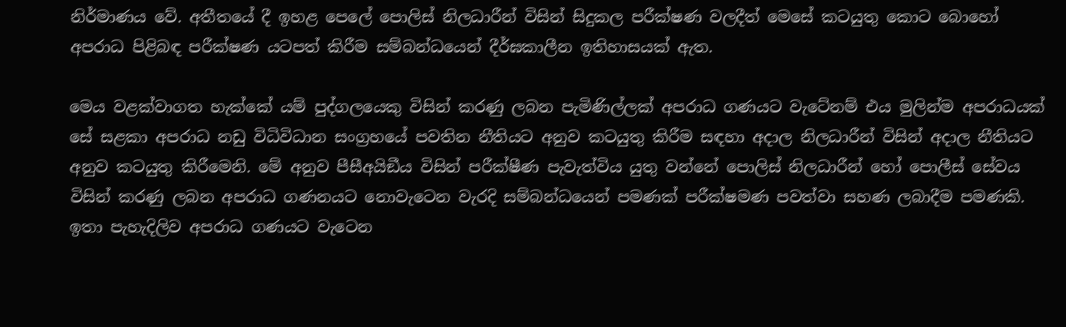නිර්මාණය වේ. අතීතයේ දී ඉහළ පෙලේ පොලිස් නිලධාරීන් විසින් සිදුකල පරීක්ෂණ වලදීත් මෙසේ කටයුතු කොට බොහෝ අපරාධ පිළිබඳ පරීක්ෂණ යටපත් කිරීම සම්බන්ධයෙන් දීර්ඝකාලීන ඉතිහාසයක් ඇත.

මෙය වළක්වාගත හැක්කේ යම් පුද්ගලයෙකු විසින් කරණු ලබන පැමිණිල්ලක් අපරාධ ගණයට වැටේනම් එය මුලින්ම අපරාධයක් සේ සළකා අපරාධ නඩු විධිවිධාන සංග්‍රහයේ පවතින නීතියට අනුව කටයුතු කිරීම සඳහා අදාල නිලධාරීන් විසින් අදාල නීතියට අනුව කටයුතු කිරීමෙනි. මේ අනුව පීසීඅයිඞීය විසින් පරීක්ෂීණ පැවැත්විය යුතු වන්නේ පොලිස් නිලධාරීන් හෝ පොලීස් සේවය විසින් කරණු ලබන අපරාධ ගණනයට නොවැටෙන වැරදි සම්බන්ධයෙන් පමණක් පරීක්ෂමණ පවත්වා සහණ ලබාදීම පමණකි. ඉතා පැහැදිලිව අපරාධ ගණයට වැටෙන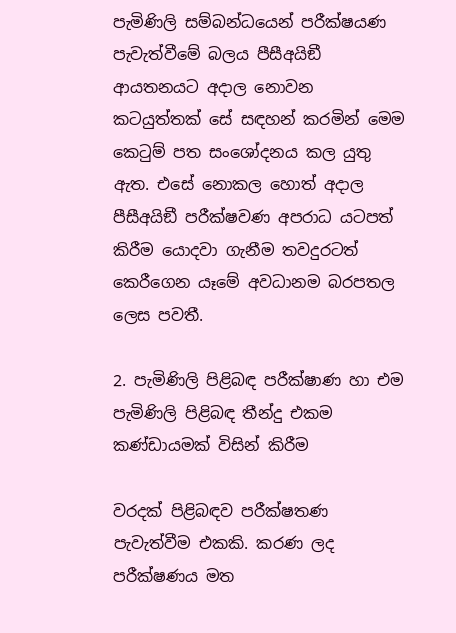පැමිණිලි සම්බන්ධයෙන් පරීක්ෂයණ පැවැත්වීමේ බලය පීසීඅයිඞී ආයතනයට අදාල නොවන කටයුත්තක් සේ සඳහන් කරමින් මෙම කෙටුම් පත සංශෝදනය කල යුතු ඇත. එසේ නොකල හොත් අදාල පීසීඅයිඞී පරීක්ෂවණ අපරාධ යටපත් කිරීම යොදවා ගැනීම තවදුරටත් කෙරීගෙන යෑමේ අවධානම බරපතල ලෙස පවතී.

2. පැමිණිලි පිළිබඳ පරීක්ෂාණ හා එම පැමිණිලි පිළිබඳ තීන්දු එකම කණ්ඩායමක් විසින් කිරීම

වරදක් පිළිබඳව පරීක්ෂතණ පැවැත්වීම එකකි. කරණ ලද පරීක්ෂණය මත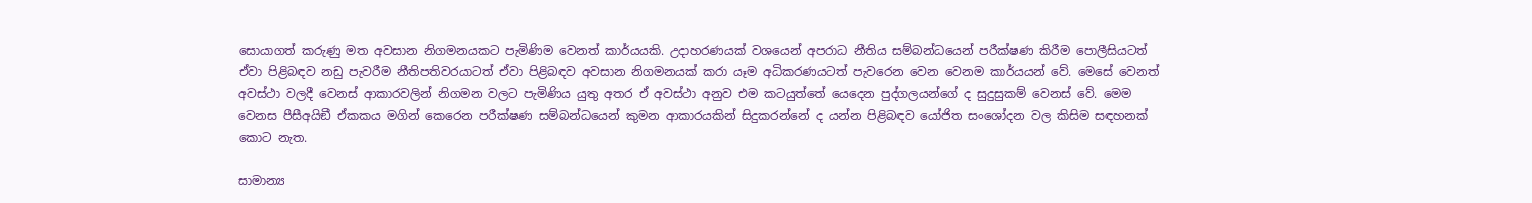සොයාගත් කරුණු මත අවසාන නිගමනයකට පැමිණිම වෙනත් කාර්යයකි. උදාහරණයක් වශයෙන් අපරාධ නීතිය සම්බන්ධයෙන් පරීක්ෂණ කිරීම පොලීසියටත් ඒවා පිළිබඳව නඩු පැවරීම නීතිපතිවරයාටත් ඒවා පිළිබඳව අවසාන නිගමනයක් කරා යෑම අධිකරණයටත් පැවරෙන වෙන වෙනම කාර්යයන් වේ. මෙසේ වෙනත් අවස්ථා වලදී වෙනස් ආකාරවලින් නිගමන වලට පැමිණිය යුතු අතර ඒ අවස්ථා අනුව එම කටයුත්තේ යෙදෙන පුද්ගලයන්ගේ ද සුදුසුකම් වෙනස් වේ. මෙම වෙනස පීසීඅයිඞී ඒකකය මගින් කෙරෙන පරීක්ෂණ සම්බන්ධයෙන් කුමන ආකාරයකින් සිදුකරන්නේ ද යන්න පිළිබඳව යෝජිත සංශෝදන වල කිසිම සඳහනක් කොට නැත.

සාමාන්‍ය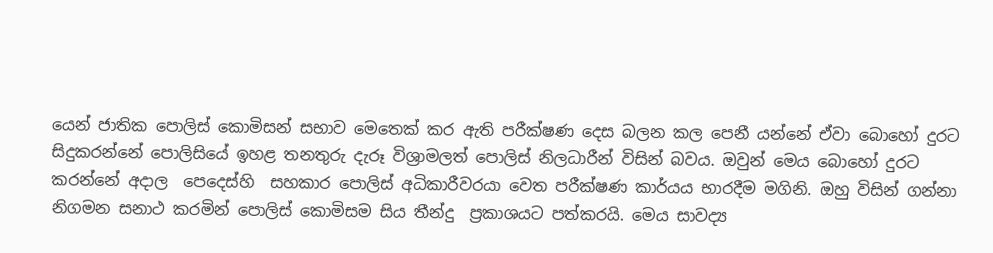යෙන් ජාතික පොලිස් කොමිසන් සභාව මෙතෙක් කර ඇති පරීක්ෂණ දෙස බලන කල පෙනී යන්නේ ඒවා බොහෝ දුරට සිදුකරන්නේ පොලිසියේ ඉහළ තනතුරු දැරූ විශ්‍රාමලත් පොලිස් නිලධාරීන් විසින් බවය. ඔවුන් මෙය බොහෝ දුරට කරන්නේ අදාල  පෙදෙස්හි  සහකාර පොලිස් අධිකාරීවරයා වෙත පරීක්ෂණ කාර්යය භාරදීම මගිනි. ඔහු විසින් ගන්නා නිගමන සනාථ කරමින් පොලිස් කොමිසම සිය තීන්දු  ප්‍රකාශයට පත්කරයි. මෙය සාවද්‍ය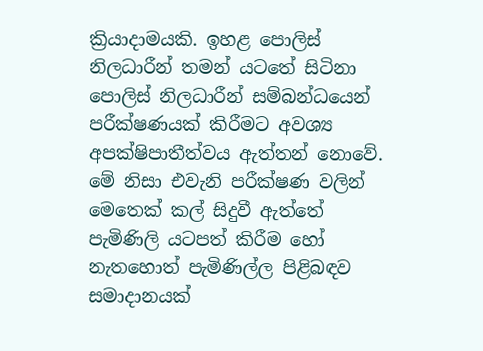ක්‍රියාදාමයකි. ඉහළ පොලිස් නිලධාරීන් තමන් යටතේ සිටිනා පොලිස් නිලධාරීන් සම්බන්ධයෙන් පරීක්ෂණයක් කිරීමට අවශ්‍ය අපක්ෂිපාතීත්වය ඇත්තන් නොවේ. මේ නිසා එවැනි පරීක්ෂණ වලින් මෙතෙක් කල් සිදුවී ඇත්තේ පැමිණිලි යටපත් කිරීම හෝ නැතහොත් පැමිණිල්ල පිළිබඳව සමාදානයක්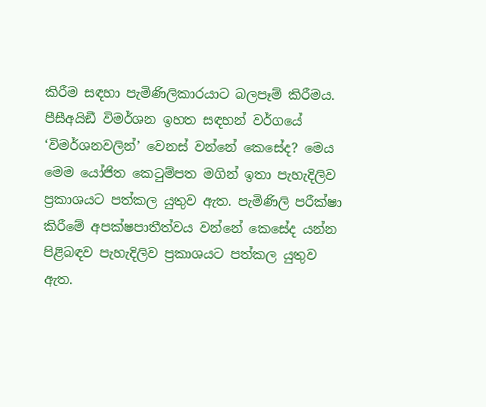කිරීම සඳහා පැමිණිලිකාරයාට බලපෑම් කිරීමය. පීසීඅයිඞී විමර්ශන ඉහත සඳහන් වර්ගයේ ‘විමර්ශනවලින්’ වෙනස් වන්නේ කෙසේද? මෙය මෙම යෝජිත කෙටුම්පත මගින් ඉතා පැහැදිලිව ප්‍රකාශයට පත්කල යුතුව ඇත. පැමිණිලි පරීක්ෂා කිරීමේ අපක්ෂපාතීත්වය වන්නේ කෙසේද යන්න පිළිබඳව පැහැදිලිව ප්‍රකාශයට පත්කල යුතුව ඇත.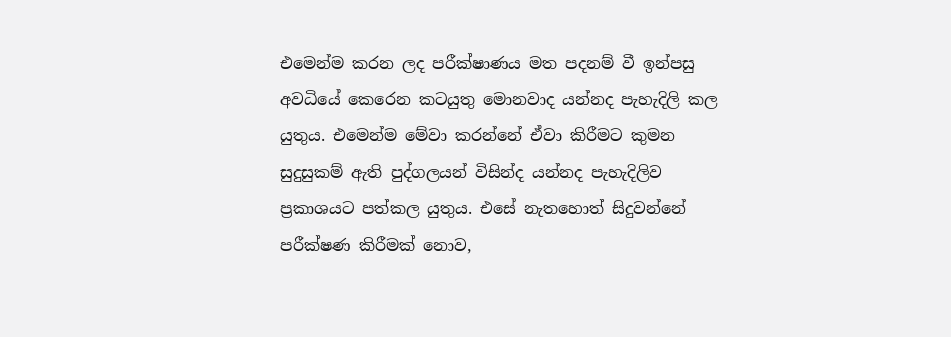එමෙන්ම කරන ලද පරීක්ෂාණය මත පදනම් වී ඉන්පසු අවධියේ කෙරෙන කටයුතු මොනවාද යන්නද පැහැදිලි කල යුතුය. එමෙන්ම මේවා කරන්නේ ඒවා කිරීමට කුමන සුදුසුකම් ඇති පුද්ගලයන් විසින්ද යන්නද පැහැදිලිව ප්‍රකාශයට පත්කල යුතුය. එසේ නැතහොත් සිදුවන්නේ පරීක්ෂණ කිරීමක් නොව,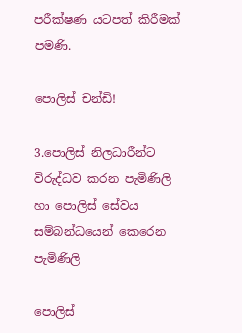පරීක්ෂණ යටපත් කිරීමක් පමණි.

පොලිස් චන්ඩි!

3.පොලිස් නිලධාරීන්ට විරුද්ධව කරන පැමිණිලි හා පොලිස් සේවය සම්බන්ධයෙන් කෙරෙන පැමිණිලි

පොලිස්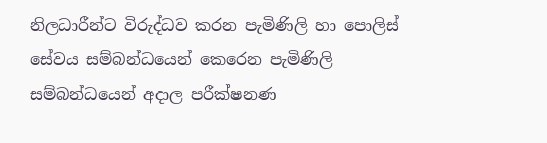නිලධාරීන්ට විරුද්ධව කරන පැමිණිලි හා පොලිස් සේවය සම්බන්ධයෙන් කෙරෙන පැමිණිලි සම්බන්ධයෙන් අදාල පරීක්ෂනණ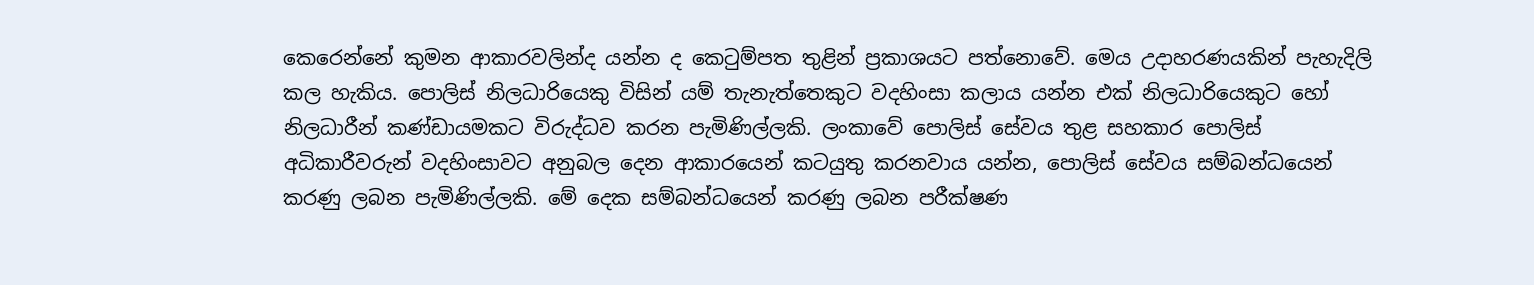කෙරෙන්නේ කුමන ආකාරවලින්ද යන්න ද කෙටුම්පත තුළින් ප්‍රකාශයට පත්නොවේ. මෙය උදාහරණයකින් පැහැදිලි කල හැකිය. පොලිස් නිලධාරියෙකු විසින් යම් තැනැත්තෙකුට වදහිංසා කලාය යන්න එක් නිලධාරියෙකුට හෝ නිලධාරීන් කණ්ඩායමකට විරුද්ධව කරන පැමිණිල්ලකි. ලංකාවේ පොලිස් සේවය තුළ සහකාර පොලිස් අධිකාරීවරුන් වදහිංසාවට අනුබල දෙන ආකාරයෙන් කටයුතු කරනවාය යන්න, පොලිස් සේවය සම්බන්ධයෙන් කරණු ලබන පැමිණිල්ලකි. මේ දෙක සම්බන්ධයෙන් කරණු ලබන පරීක්ෂණ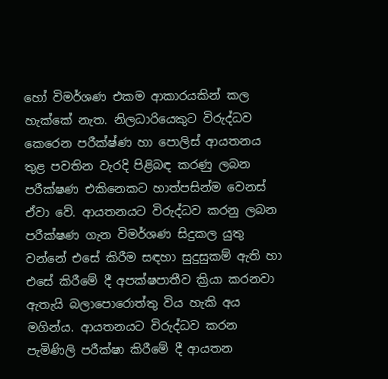හෝ විමර්ශණ එකම ආකාරයකින් කල හැක්කේ නැත. නිලධාරියෙකුට විරුද්ධව කෙරෙන පරීක්ෂ්ණ හා පොලිස් ආයතනය තුළ පවතින වැරදි පිළිබඳ කරණු ලබන පරීක්ෂණ එකිනෙකට හාත්පසින්ම වෙනස් ඒවා වේ. ආයතනයට විරුද්ධව කරනු ලබන පරීක්ෂණ ගැන විමර්ශණ සිදුකල යුතු වන්නේ එසේ කිරීම සඳහා සුදුසුකම් ඇති හා එසේ කිරීමේ දී අපක්ෂපාතීව ක්‍රියා කරනවා ඇතැයි බලාපොරොත්තු විය හැකි අය මගින්ය. ආයතනයට විරුද්ධව කරන පැමිණිලි පරීක්ෂා කිරීමේ දී ආයතන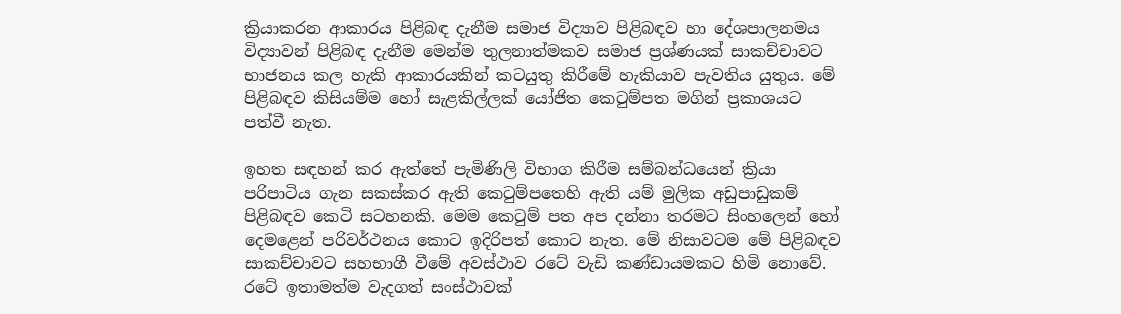ක්‍රියාකරන ආකාරය පිළිබඳ දැනීම සමාජ විද්‍යාව පිළිබඳව හා දේශපාලනමය විද්‍යාවන් පිළිබඳ දැනීම මෙන්ම තුලනාත්මකව සමාජ ප්‍රශ්ණයක් සාකච්චාවට භාජනය කල හැකි ආකාරයකින් කටයුතු කිරීමේ හැකියාව පැවතිය යුතුය. මේ පිළිබඳව කිසියම්ම හෝ සැළකිල්ලක් යෝජිත කෙටුම්පත මගින් ප්‍රකාශයට පත්වී නැත.

ඉහත සඳහන් කර ඇත්තේ පැමිණිලි විභාග කිරීම සම්බන්ධයෙන් ක්‍රියා පරිපාටිය ගැන සකස්කර ඇති කෙටුම්පතෙහි ඇති යම් මුලික අඩුපාඩුකම් පිළිබඳව කෙටි සටහනකි. මෙම කෙටුම් පත අප දන්නා තරමට සිංහලෙන් හෝ දෙමළෙන් පරිවර්ථනය කොට ඉදිරිපත් කොට නැත. මේ නිසාවටම මේ පිළිබඳව සාකච්චාවට සහභාගී වීමේ අවස්ථාව රටේ වැඩි කණ්ඩායමකට හිමි නොවේ. රටේ ඉතාමත්ම වැදගත් සංස්ථාවක්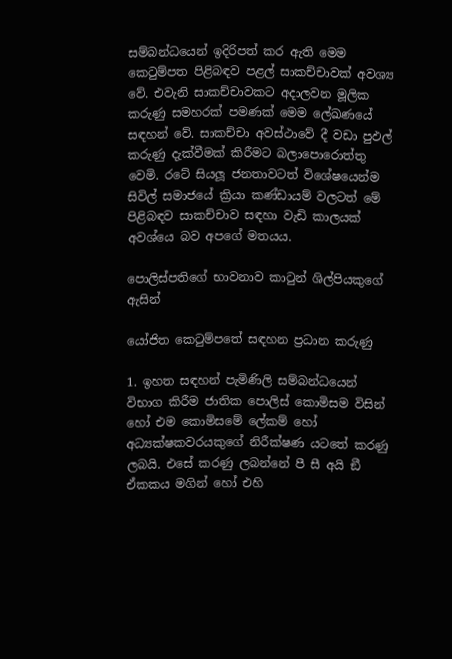සම්බන්ධයෙන් ඉදිරිපත් කර ඇති මෙම කෙටුම්පත පිළිබඳව පළල් සාකච්චාවක් අවශ්‍ය වේ. එවැනි සාකච්චාවකට අදාලවන මූලික කරුණු සමහරක් පමණක් මෙම ලේඛණයේ සඳහන් වේ. සාකච්චා අවස්ථාවේ දී වඩා පුඵල් කරුණු දැක්වීමක් කිරීමට බලාපොරොත්තු වෙමි. රටේ සියලූ ජනතාවටත් විශේෂයෙන්ම සිවිල් සමාජයේ ක්‍රියා කණ්ඩායම් වලටත් මේ පිළිබඳව සාකච්චාව සඳහා වැඩි කාලයක් අවශ්යෙ බව අපගේ මතයය.

පොලිස්පතිගේ භාවනාව කාටුන් ශිල්පියකුගේ ඇසින්

යෝජිත කෙටුම්පතේ සඳහන ප්‍රධාන කරුණු

1. ඉහත සඳහන් පැමිණිලි සම්බන්ධයෙන් විභාග කිරීම ජාතික පොලිස් කොමිසම විසින් හෝ එම කොමිසමේ ලේකම් හෝ අධ්‍යක්ෂකවරයකුගේ නිරීක්ෂණ යටතේ කරණු ලබයි. එසේ කරණු ලබන්නේ පී සී අයි ඞී ඒකකය මගින් හෝ එහි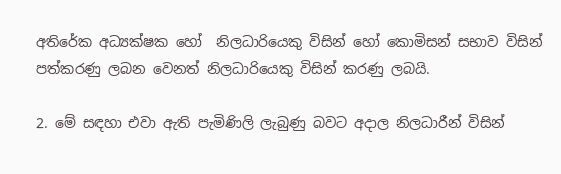අතිරේක අධ්‍යක්ෂක හෝ  නිලධාරියෙකු විසින් හෝ කොමිසන් සභාව විසින් පත්කරණු ලබන වෙනත් නිලධාරියෙකු විසින් කරණු ලබයි.

2. මේ සඳහා එවා ඇති පැමිණිලි ලැබුණු බවට අදාල නිලධාරීන් විසින්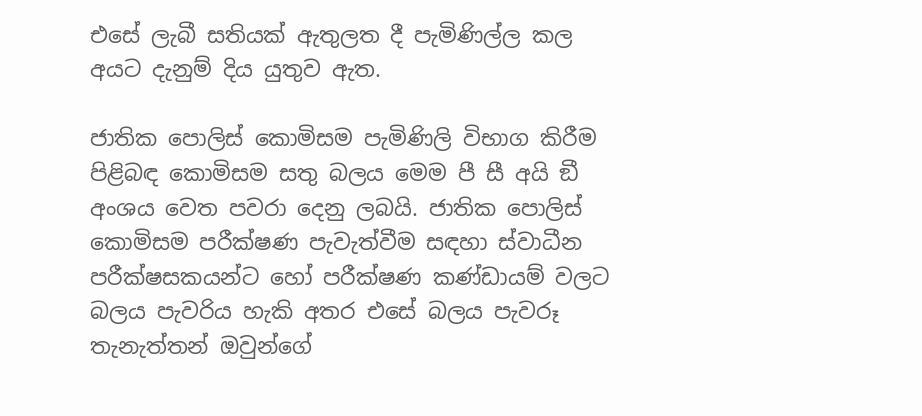එසේ ලැබී සතියක් ඇතුලත දී පැමිණිල්ල කල අයට දැනුම් දිය යුතුව ඇත.

ජාතික පොලිස් කොමිසම පැමිණිලි විභාග කිරීම පිළිබඳ කොමිසම සතු බලය මෙම පී සී අයි ඞී අංශය වෙත පවරා දෙනු ලබයි. ජාතික පොලිස් කොමිසම පරීක්ෂණ පැවැත්වීම සඳහා ස්වාධීන පරීක්ෂසකයන්ට හෝ පරීක්ෂණ කණ්ඩායම් වලට බලය පැවරිය හැකි අතර එසේ බලය පැවරූ තැනැත්තන් ඔවුන්ගේ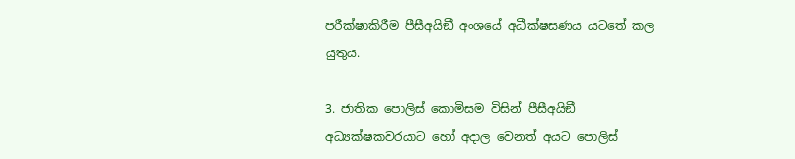පරීක්ෂාකිරීම පීසීඅයිඞී අංශයේ අධීක්ෂසණය යටතේ කල යුතුය.

3. ජාතික පොලිස් කොමිසම විසින් පීසීඅයිඞී අධ්‍යක්ෂකවරයාට හෝ අදාල වෙනත් අයට පොලිස්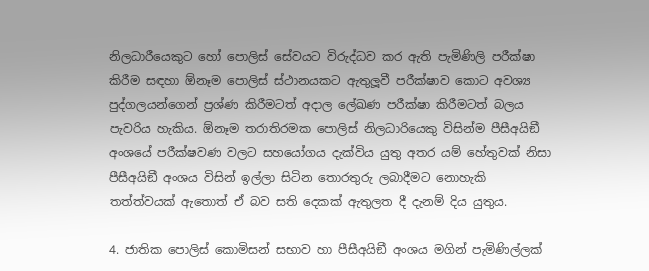නිලධාරීයෙකුට හෝ පොලිස් සේවයට විරුද්ධව කර ඇති පැමිණිලි පරීක්ෂා කිරීම සඳහා ඕනෑම පොලිස් ස්ථානයකට ඇතුලූවී පරීක්ෂාව කොට අවශ්‍ය පුද්ගලයන්ගෙන් ප්‍රශ්ණ කිරීමටත් අදාල ලේඛණ පරීක්ෂා කිරීමටත් බලය පැවරිය හැකිය. ඕනෑම තරාතිරමක පොලිස් නිලධාරියෙකු විසින්ම පීසීඅයිඞී අංශයේ පරීක්ෂවණ වලට සහයෝගය දැක්විය යුතු අතර යම් හේතුවක් නිසා පීසීඅයිඞී අංශය විසින් ඉල්ලා සිටින තොරතුරු ලබාදීමට නොහැකි තත්ත්වයක් ඇතොත් ඒ බව සති දෙකක් ඇතුලත දී දැනම් දිය යුතුය.

4. ජාතික පොලිස් කොමිසන් සභාව හා පීසීඅයිඞී අංශය මගින් පැමිණිල්ලක්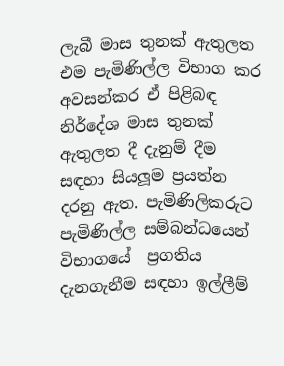ලැබී මාස තුනක් ඇතුලත එම පැමිණිල්ල විභාග කර අවසන්කර ඒ පිළිබඳ නිර්දේශ මාස තුනක් ඇතුලත දී දැනුම් දීම සඳහා සියලූම ප්‍රයත්න දරනු ඇත. පැමිණිලිකරුට පැමිණිල්ල සම්බන්ධයෙන් විභාගයේ  ප්‍රගතිය දැනගැනීම සඳහා ඉල්ලීම්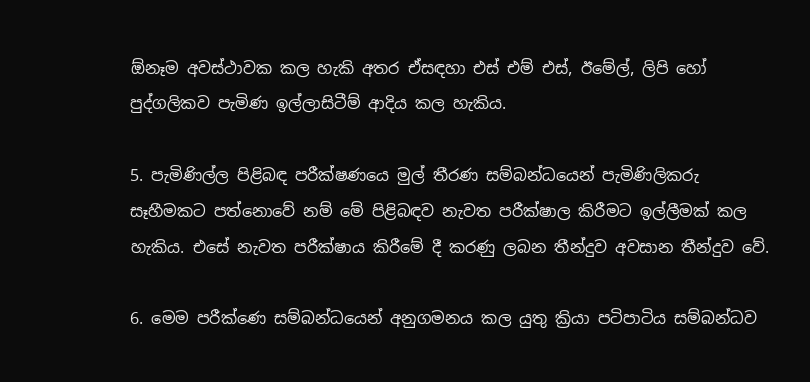ඕනෑම අවස්ථාවක කල හැකි අතර ඒසඳහා එස් එම් එස්, ඊමේල්, ලිපි හෝ පුද්ගලිකව පැමිණ ඉල්ලාසිටීම් ආදිය කල හැකිය.

5. පැමිණිල්ල පිළිබඳ පරීක්ෂණයෙ මුල් තීරණ සම්බන්ධයෙන් පැමිණිලිකරු සෑහීමකට පත්නොවේ නම් මේ පිළිබඳව නැවත පරීක්ෂාල කිරීමට ඉල්ලීමක් කල හැකිය. එසේ නැවත පරීක්ෂාය කිරීමේ දී කරණු ලබන තීන්දුව අවසාන තීන්දුව වේ.

6. මෙම පරීක්ණ‍ෙ සම්බන්ධයෙන් අනුගමනය කල යුතු ක්‍රියා පටිපාටිය සම්බන්ධව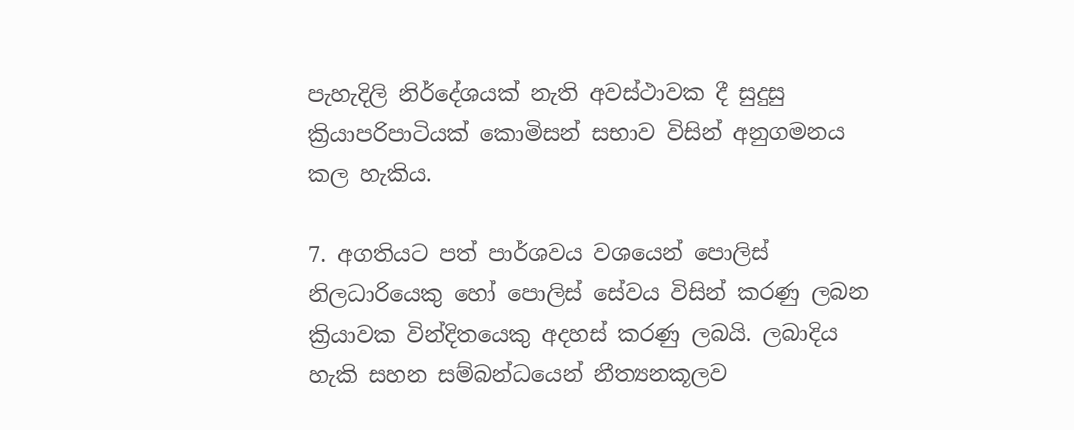පැහැදිලි නිර්දේශයක් නැති අවස්ථාවක දී සුදුසු  ක්‍රියාපරිපාටියක් කොමිසන් සභාව විසින් අනුගමනය කල හැකිය.

7. අගතියට පත් පාර්ශවය වශයෙන් පොලිස් නිලධාරියෙකු හෝ පොලිස් සේවය විසින් කරණු ලබන ක්‍රියාවක වින්දිතයෙකු අදහස් කරණු ලබයි. ලබාදිය හැකි සහන සම්බන්ධයෙන් නීත්‍යනකූලව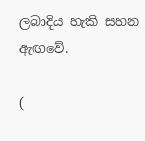ලබාදිය හැකි සහන ඇඟවේ.

(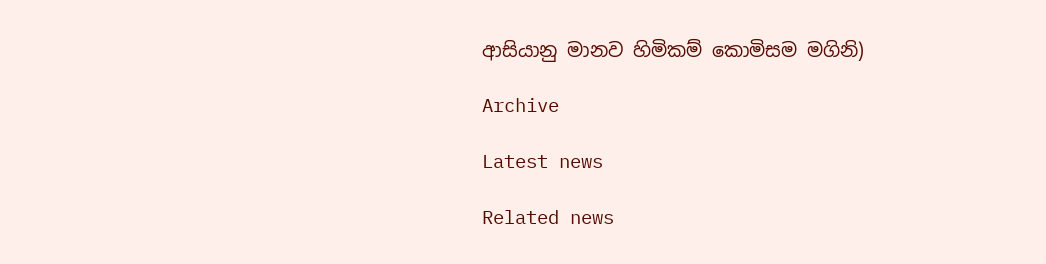ආසියානු මානව හිමිකම් කොමිසම මගිනි)

Archive

Latest news

Related news